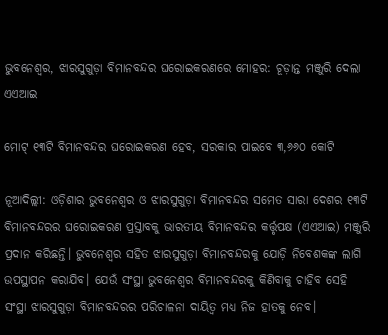ଭୁବନେଶ୍ବର, ଝାରସୁଗୁଡ଼ା ବିମାନବନ୍ଦର ଘରୋଇକରଣରେ ମୋହର: ଚୂଡ଼ାନ୍ତ ମଞ୍ଜୁରି ଦେଲା ଏଏଆଇ

ମୋଟ୍‌ ୧୩ଟି ବିମାନବନ୍ଦର ଘରୋଇକରଣ ହେବ, ସରକାର ପାଇବେ ୩,୬୬୦ କୋଟି

ନୂଆଦିଲ୍ଲୀ: ଓଡ଼ିଶାର ଭୁବନେଶ୍ବର ଓ ଝାରସୁଗୁଡ଼ା ବିମାନବନ୍ଦର ସମେତ ସାରା ଦେଶର ୧୩ଟି ବିମାନବନ୍ଦରର ଘରୋଇକରଣ ପ୍ରସ୍ତାବକୁ ଭାରତୀୟ ବିମାନବନ୍ଦର କର୍ତ୍ତୃପକ୍ଷ (ଏଏଆଇ) ମଞ୍ଜୁରି ପ୍ରଦାନ କରିଛନ୍ତି। ଭୁବନେଶ୍ବର ସହିତ ଝାରସୁଗୁଡ଼ା ବିମାନବନ୍ଦରକୁ ଯୋଡ଼ି ନିବେଶକଙ୍କ ଲାଗି ଉପସ୍ଥାପନ କରାଯିବ। ଯେଉଁ ସଂସ୍ଥା ଭୁବନେଶ୍ବର ବିମାନବନ୍ଦରକୁ କିଣିବାକୁ ଚାହିବ ସେହି ସଂସ୍ଥା ଝାରସୁଗୁଡ଼ା ବିମାନବନ୍ଦରର ପରିଚାଳନା ଦାୟିତ୍ବ ମଧ୍ୟ ନିଜ ହାତକୁ ନେବ।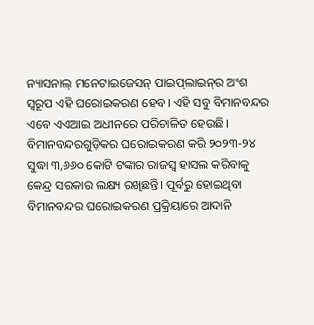ନ୍ୟାସନାଲ୍ ମନେଟାଇଜେସନ୍ ପାଇପ୍‌ଲାଇନ୍‌ର ଅଂଶ ସ୍ବରୂପ ଏହି ଘରୋଇକରଣ ହେବ। ଏହି ସବୁ ବିମାନବନ୍ଦର ଏବେ ଏଏଆଇ ଅଧୀନରେ ପରିଚାଳିତ ହେଉଛି। ବିମାନବନ୍ଦରଗୁଡ଼ିକର ଘରୋଇକରଣ କରି ୨୦୨୩-୨୪ ସୁଦ୍ଧା ୩,୬୬୦ କୋଟି ଟଙ୍କାର ରାଜସ୍ବ ହାସଲ କରିବାକୁ କେନ୍ଦ୍ର ସରକାର ଲକ୍ଷ୍ୟ ରଖିଛନ୍ତି। ପୂର୍ବରୁ ହୋଇଥିବା ବିମାନବନ୍ଦର ଘରୋଇକରଣ ପ୍ରକ୍ରିୟାରେ ଆଦାନି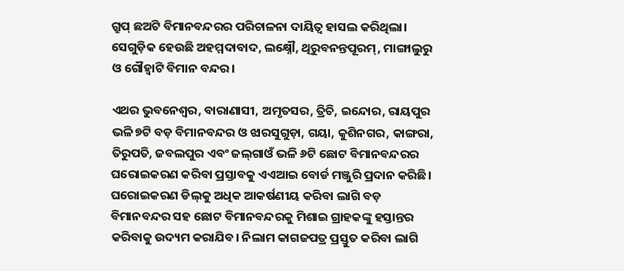ଗ୍ରୁପ୍‌ ଛଅଟି ବିମାନବନ୍ଦରର ପରିଚାଳନା ଦାୟିତ୍ବ ହାସଲ କରିଥିଲା। ସେଗୁଡ଼ିକ ହେଉଛି ଅହମ୍ମଦାବାଦ, ଲକ୍ଷ୍ନୌ, ଥିରୁବନନ୍ତପୂରମ୍, ମାଙ୍ଗାଲୁରୁ ଓ ଗୌହ୍ବାଟି ବିମାନ ବନ୍ଦର।

ଏଥର ଭୁବନେଶ୍ବର, ବାରାଣାସୀ, ଅମୃତସର, ତ୍ରିଚି, ଇନ୍ଦୋର, ରାୟପୁର ଭଳି ୭ଟି ବଡ଼ ବିମାନବନ୍ଦର ଓ ଝାରସୁଗୁଡ଼ା, ଗୟା, କୁଶିନଗର, କାଙ୍ଗରା, ତିରୁପତି, ଜବଲପୁର ଏବଂ ଜଲ୍‌ଗାଓଁ ଭଳି ୬ଟି ଛୋଟ ବିମାନବନ୍ଦରର ଘରୋଇକରଣ କରିବା ପ୍ରସ୍ତାବକୁ ଏଏଆଇ ବୋର୍ଡ ମଞ୍ଜୁରି ପ୍ରଦାନ କରିଛି। ଘରୋଇକରଣ ଡିଲ୍‌କୁ ଅଧିକ ଆକର୍ଷଣୀୟ କରିବା ଲାଗି ବଡ଼ ବିମାନବନ୍ଦର ସହ ଛୋଟ ବିମାନବନ୍ଦରକୁ ମିଶାଇ ଗ୍ରାହକଙ୍କୁ ହସ୍ତାନ୍ତର କରିବାକୁ ଉଦ୍ୟମ କରାଯିବ। ନିଲାମ କାଗଜପତ୍ର ପ୍ରସ୍ତୁତ କରିବା ଲାଗି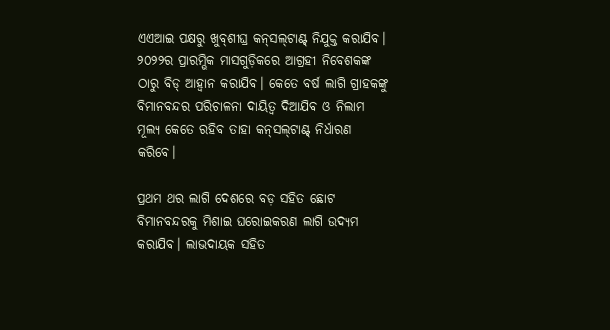ଏଏଆଇ ପକ୍ଷରୁ ଖୁବ୍‌ଶୀଘ୍ର କନ୍‌ସଲ୍‌ଟାଣ୍ଟ୍‌ ନିଯୁକ୍ତ କରାଯିବ। ୨୦୨୨ର ପ୍ରାରମ୍ଭିକ ମାସଗୁଡ଼ିକରେ ଆଗ୍ରହୀ ନିବେଶକଙ୍କ ଠାରୁ ବିଡ୍ ଆହ୍ବାନ କରାଯିବ। କେତେ ବର୍ଷ ଲାଗି ଗ୍ରାହକଙ୍କୁ ବିମାନବନ୍ଦର ପରିଚାଳନା ଦାୟିତ୍ବ ଦିଆଯିବ ଓ ନିଲାମ ମୂଲ୍ୟ କେତେ ରହିବ ତାହା କନ୍‌ସଲ୍‌ଟାଣ୍ଟ୍‌ ନିର୍ଧାରଣ କରିବେ।

ପ୍ରଥମ ଥର ଲାଗି ଦେଶରେ ବଡ଼ ସହିତ ଛୋଟ ବିମାନବନ୍ଦରକୁ ମିଶାଇ ଘରୋଇକରଣ ଲାଗି ଉଦ୍ୟମ କରାଯିବ। ଲାଭଦାୟକ ସହିତ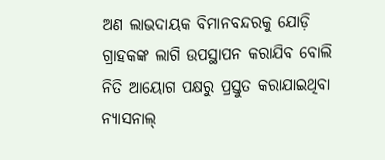ଅଣ ଲାଭଦାୟକ ବିମାନବନ୍ଦରକୁ ଯୋଡ଼ି ଗ୍ରାହକଙ୍କ ଲାଗି ଉପସ୍ଥାପନ କରାଯିବ ବୋଲି ନିତି ଆୟୋଗ ପକ୍ଷରୁ ପ୍ରସ୍ତୁତ କରାଯାଇଥିବା ନ୍ୟାସନାଲ୍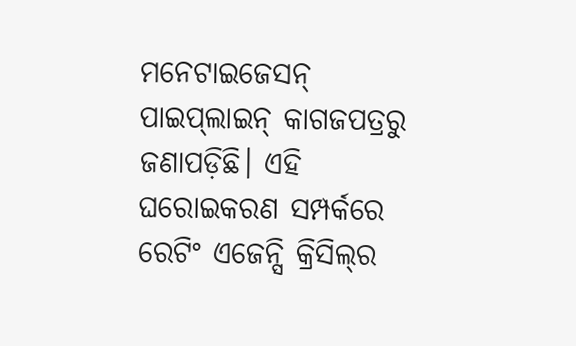ମନେଟାଇଜେସନ୍ ପାଇପ୍‌ଲାଇନ୍ କାଗଜପତ୍ରରୁ ଜଣାପଡ଼ିଛି। ଏହି ଘରୋଇକରଣ ସମ୍ପର୍କରେ ରେଟିଂ ଏଜେନ୍ସି କ୍ରିସିଲ୍‌ର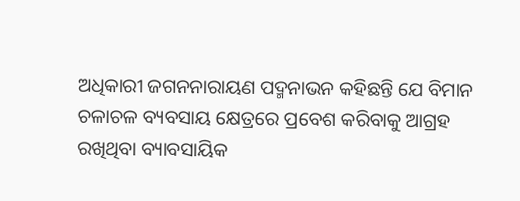ଅଧିକାରୀ ଜଗନନାରାୟଣ ପଦ୍ମନାଭନ କହିଛନ୍ତି ଯେ ବିମାନ ଚଳାଚଳ ବ୍ୟବସାୟ କ୍ଷେତ୍ରରେ ପ୍ରବେଶ କରିବାକୁ ଆଗ୍ରହ ରଖିଥିବା ବ୍ୟାବସାୟିକ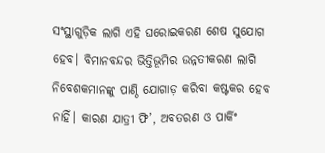ସଂସ୍ଥାଗୁଡ଼ିକ ଲାଗି ଏହି ଘରୋଇକରଣ ଶେଷ ସୁଯୋଗ ହେବ। ବିମାନବନ୍ଦର ଭିତ୍ତିଭୂମିର ଉନ୍ନତୀକରଣ ଲାଗି ନିବେଶକମାନଙ୍କୁ ପାଣ୍ଠି ଯୋଗାଡ଼ କରିବା କଷ୍ଟକର ହେବ ନାହିଁ। କାରଣ ଯାତ୍ରୀ ଫି’, ଅବତରଣ ଓ ପାର୍କିଂ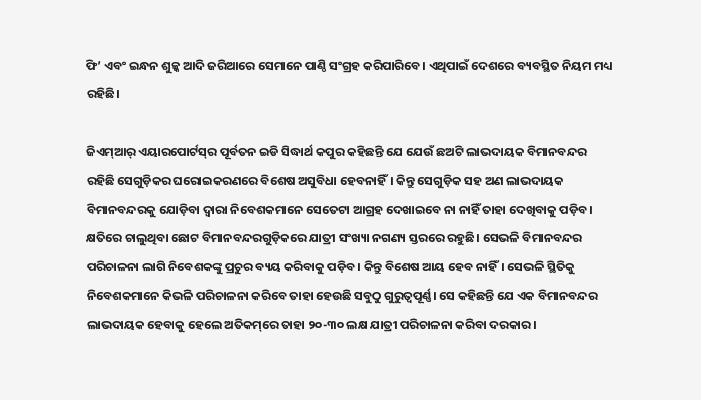ଫି’ ଏବଂ ଇନ୍ଧନ ଶୁଳ୍କ ଆଦି ଜରିଆରେ ସେମାନେ ପାଣ୍ଠି ସଂଗ୍ରହ କରିପାରିବେ। ଏଥିପାଇଁ ଦେଶରେ ବ୍ୟବସ୍ଥିତ ନିୟମ ମଧ୍ୟ ରହିଛି।

ଜିଏମ୍‌ଆର୍‌ ଏୟାରପୋର୍ଟସ୍‌ର ପୂର୍ବତନ ଇଡି ସିଦ୍ଧାର୍ଥ କପୁର କହିଛନ୍ତି ଯେ ଯେଉଁ ଛଅଟି ଲାଭଦାୟକ ବିମାନବନ୍ଦର ରହିଛି ସେଗୁଡ଼ିକର ଘରୋଇକରଣରେ ବିଶେଷ ଅସୁବିଧା‌ ହେବନାହିଁ। କିନ୍ତୁ ସେଗୁଡ଼ିକ ସହ ଅଣ ଲାଭଦାୟକ ବିମାନବନ୍ଦରକୁ ଯୋଡ଼ିବା ଦ୍ବାରା ନିବେଶକମାନେ ସେତେଟା ଆଗ୍ରହ ଦେଖାଇବେ ନା ନାହିଁ ତାହା ଦେଖିବାକୁ ପଡ଼ିବ। କ୍ଷତିରେ ଚାଲୁଥିବା ଛୋଟ ବିମାନବନ୍ଦରଗୁଡ଼ିକରେ ଯାତ୍ରୀ ସଂଖ୍ୟା ନଗଣ୍ୟ ସ୍ତରରେ ରହୁଛି। ସେଭଳି ବିମାନବନ୍ଦର ପରିଚାଳନା ଲାଗି ନିବେଶକଙ୍କୁ ପ୍ରଚୁର ବ୍ୟୟ କରିବାକୁ ପଡ଼ିବ। କିନ୍ତୁ ବିଶେଷ ଆୟ ହେବ ନାହିଁ। ସେଭଳି ସ୍ଥିତିକୁ ନିବେଶକମାନେ କିଭଳି ପରିଚାଳନା କରିବେ ତାହା ହେଉଛି ସବୁଠୁ ଗୁରୁତ୍ବପୂର୍ଣ୍ଣ। ସେ କହିଛନ୍ତି ଯେ ଏକ ବିମାନବନ୍ଦର ଲାଭଦାୟକ ହେବାକୁ ହେଲେ ଅତିକମ୍‌ରେ ତାହା ୨୦-୩୦ ଲକ୍ଷ ଯାତ୍ରୀ ପରିଚାଳନା କରିବା ଦରକାର।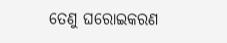ତେଣୁ ଘରୋଇକରଣ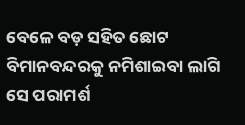ବେଳେ ବଡ଼ ସହିତ ଛୋଟ ବିମାନବନ୍ଦରକୁ ନମିଶାଇବା ଲାଗି ସେ ପରାମର୍ଶ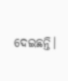ଦେଇଛନ୍ତି।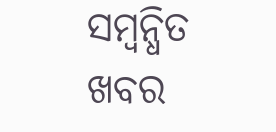ସମ୍ବନ୍ଧିତ ଖବର